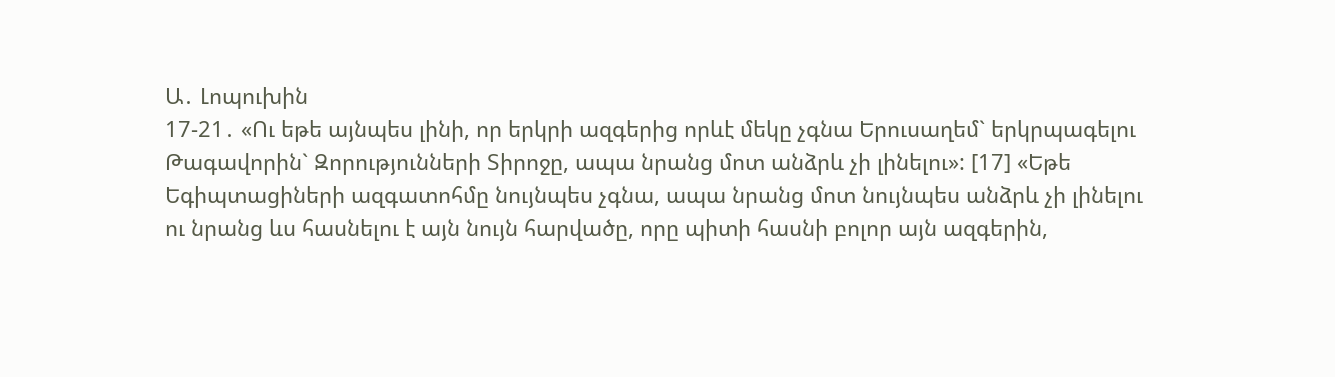Ա․ Լոպուխին
17-21․ «Ու եթե այնպես լինի, որ երկրի ազգերից որևէ մեկը չգնա Երուսաղեմ` երկրպագելու Թագավորին` Զորությունների Տիրոջը, ապա նրանց մոտ անձրև չի լինելու»: [17] «Եթե Եգիպտացիների ազգատոհմը նույնպես չգնա, ապա նրանց մոտ նույնպես անձրև չի լինելու ու նրանց ևս հասնելու է այն նույն հարվածը, որը պիտի հասնի բոլոր այն ազգերին,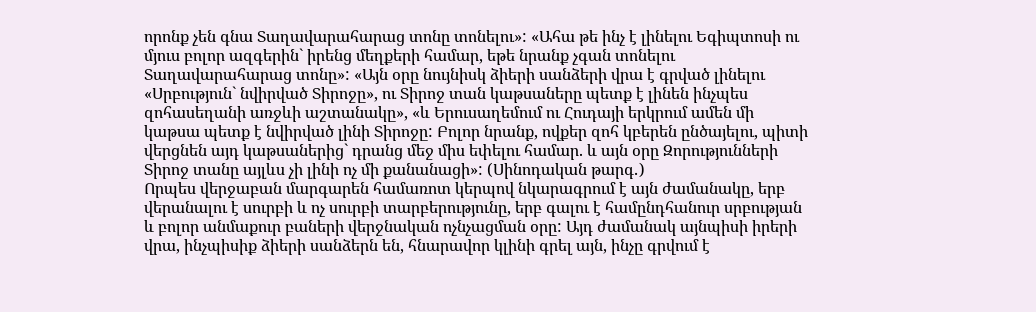որոնք չեն գնա Տաղավարահարաց տոնը տոնելու»: «Ահա թե ինչ է լինելու Եգիպտոսի ու մյուս բոլոր ազգերին` իրենց մեղքերի համար, եթե նրանք չգան տոնելու Տաղավարահարաց տոնը»: «Այն օրը նույնիսկ ձիերի սանձերի վրա է գրված լինելու «Սրբություն` նվիրված Տիրոջը», ու Տիրոջ տան կաթսաները պետք է լինեն ինչպես զոհասեղանի առջևի աշտանակը», «և Երուսաղեմում ու Հուդայի երկրում ամեն մի կաթսա պետք է նվիրված լինի Տիրոջը: Բոլոր նրանք, ովքեր զոհ կբերեն ընծայելու, պիտի վերցնեն այդ կաթսաներից` դրանց մեջ միս եփելու համար. և այն օրը Զորությունների Տիրոջ տանը այլևս չի լինի ոչ մի քանանացի»: (Սինոդական թարգ․)
Որպես վերջաբան մարգարեն համառոտ կերպով նկարագրում է այն ժամանակը, երբ վերանալու է սուրբի և ոչ սուրբի տարբերությունը, երբ գալու է համընդհանուր սրբության և բոլոր անմաքուր բաների վերջնական ոչնչացման օրը: Այդ ժամանակ այնպիսի իրերի վրա, ինչպիսիք ձիերի սանձերն են, հնարավոր կլինի գրել այն, ինչը գրվում է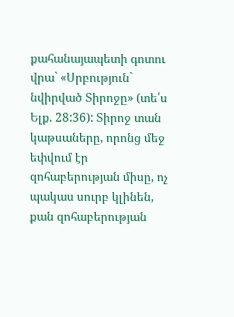քահանայապետի գոտու վրա` «Սրբություն` նվիրված Տիրոջը» (տե՛ս Ելք. 28:36): Տիրոջ տան կաթսաները, որոնց մեջ եփվում էր զոհաբերության միսը, ոչ պակաս սուրբ կլինեն, քան զոհաբերության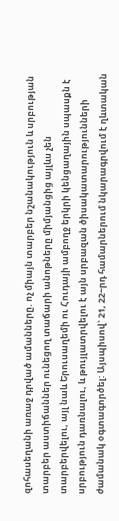զոհասեղանի առաջ դրված ամանները. ոչ միայն տարբեր նշանակություն և սրբության տարբեր աստիճաններ ունեցող տաճարի անոթները միմյանցից այլևս չեն տարբերվելու, այլ նաև Երուսաղեմի ու Հուդայի ամբողջ երկրի կենցաղային սպասքն է սրբություն դառնալու, և թույլատրվելու է այն սրբազան ծիսակատարությունների ժամանակ օգտագործել: Այսպիսով` 21, 22−րդ համարներում նկարագրվում է ղևտական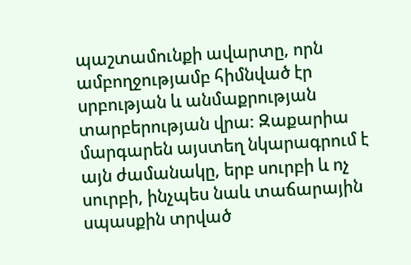պաշտամունքի ավարտը, որն ամբողջությամբ հիմնված էր սրբության և անմաքրության տարբերության վրա: Զաքարիա մարգարեն այստեղ նկարագրում է այն ժամանակը, երբ սուրբի և ոչ սուրբի, ինչպես նաև տաճարային սպասքին տրված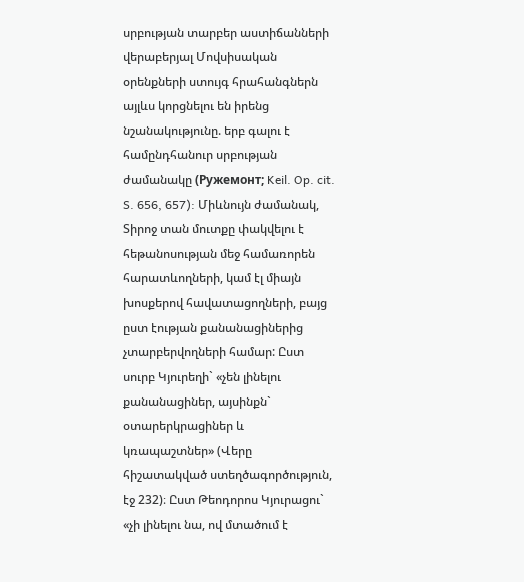սրբության տարբեր աստիճանների վերաբերյալ Մովսիսական օրենքների ստույգ հրահանգներն այլևս կորցնելու են իրենց նշանակությունը. երբ գալու է համընդհանուր սրբության ժամանակը (Ружемонт; Keil. Op. cit. S. 656, 657): Միևնույն ժամանակ, Տիրոջ տան մուտքը փակվելու է հեթանոսության մեջ համառորեն հարատևողների, կամ էլ միայն խոսքերով հավատացողների, բայց ըստ էության քանանացիներից չտարբերվողների համար: Ըստ սուրբ Կյուրեղի` «չեն լինելու քանանացիներ, այսինքն` օտարերկրացիներ և կռապաշտներ» (Վերը հիշատակված ստեղծագործություն, էջ 232)։ Ըստ Թեոդորոս Կյուրացու` «չի լինելու նա, ով մտածում է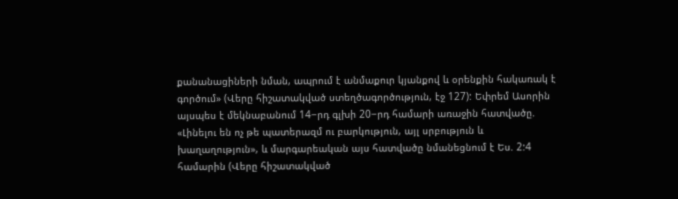քանանացիների նման, ապրում է անմաքուր կյանքով և օրենքին հակառակ է գործում» (Վերը հիշատակված ստեղծագործություն, էջ 127): Եփրեմ Ասորին այսպես է մեկնաբանում 14−րդ գլխի 20−րդ համարի առաջին հատվածը. «Լինելու են ոչ թե պատերազմ ու բարկություն, այլ սրբություն և խաղաղություն», և մարգարեական այս հատվածը նմանեցնում է Ես. 2:4 համարին (Վերը հիշատակված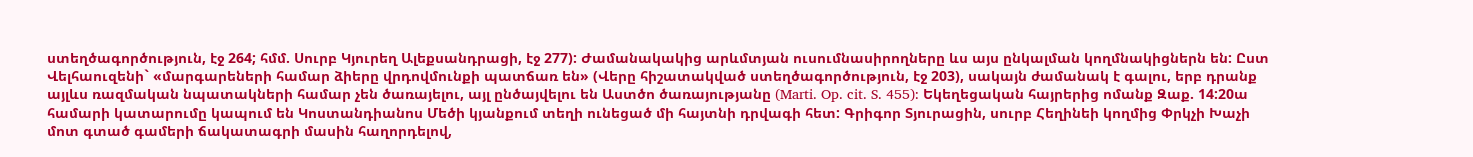ստեղծագործություն, էջ 264; հմմ. Սուրբ Կյուրեղ Ալեքսանդրացի, էջ 277): Ժամանակակից արևմտյան ուսումնասիրողները ևս այս ընկալման կողմնակիցներն են: Ըստ Վելհաուզենի` «մարգարեների համար ձիերը վրդովմունքի պատճառ են» (Վերը հիշատակված ստեղծագործություն, էջ 203), սակայն ժամանակ է գալու, երբ դրանք այլևս ռազմական նպատակների համար չեն ծառայելու, այլ ընծայվելու են Աստծո ծառայությանը (Marti. Op. cit. S. 455): Եկեղեցական հայրերից ոմանք Զաք. 14:20ա համարի կատարումը կապում են Կոստանդիանոս Մեծի կյանքում տեղի ունեցած մի հայտնի դրվագի հետ: Գրիգոր Տյուրացին, սուրբ Հեղինեի կողմից Փրկչի Խաչի մոտ գտած գամերի ճակատագրի մասին հաղորդելով,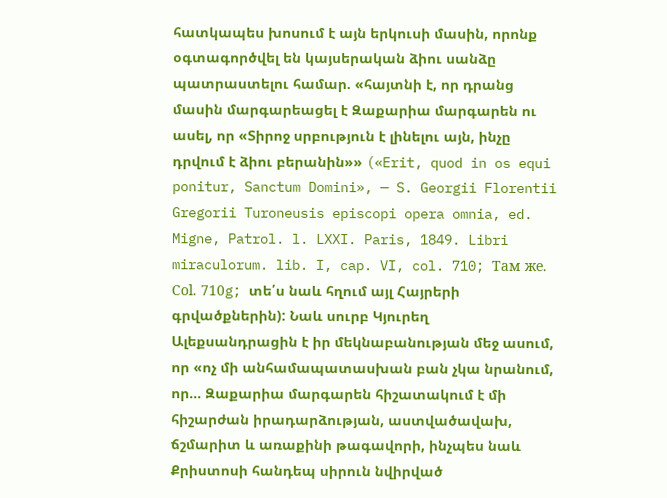հատկապես խոսում է այն երկուսի մասին, որոնք օգտագործվել են կայսերական ձիու սանձը պատրաստելու համար. «հայտնի է, որ դրանց մասին մարգարեացել է Զաքարիա մարգարեն ու ասել, որ «Տիրոջ սրբություն է լինելու այն, ինչը դրվում է ձիու բերանին»» («Erit, quod in os equi ponitur, Sanctum Domini», — S. Georgii Florentii Gregorii Turoneusis episcopi opera omnia, ed. Migne, Patrol. l. LXXI. Paris, 1849. Libri miraculorum. lib. I, cap. VI, col. 710; Там же. Сol. 710g; տե՛ս նաև հղում այլ Հայրերի գրվածքներին): Նաև սուրբ Կյուրեղ Ալեքսանդրացին է իր մեկնաբանության մեջ ասում, որ «ոչ մի անհամապատասխան բան չկա նրանում, որ… Զաքարիա մարգարեն հիշատակում է մի հիշարժան իրադարձության, աստվածավախ, ճշմարիտ և առաքինի թագավորի, ինչպես նաև Քրիստոսի հանդեպ սիրուն նվիրված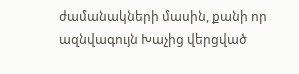ժամանակների մասին, քանի որ ազնվագույն Խաչից վերցված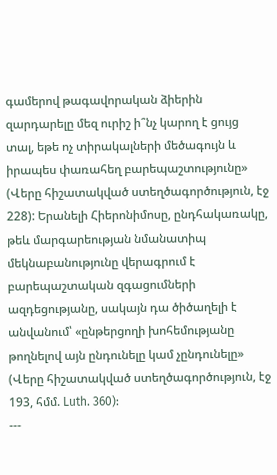գամերով թագավորական ձիերին զարդարելը մեզ ուրիշ ի՞նչ կարող է ցույց տալ, եթե ոչ տիրակալների մեծագույն և իրապես փառահեղ բարեպաշտությունը» (Վերը հիշատակված ստեղծագործություն, էջ 228): Երանելի Հիերոնիմոսը, ընդհակառակը, թեև մարգարեության նմանատիպ մեկնաբանությունը վերագրում է բարեպաշտական զգացումների ազդեցությանը, սակայն դա ծիծաղելի է անվանում՝ «ընթերցողի խոհեմությանը թողնելով այն ընդունելը կամ չընդունելը» (Վերը հիշատակված ստեղծագործություն, էջ 193, հմմ. Luth. 360):
---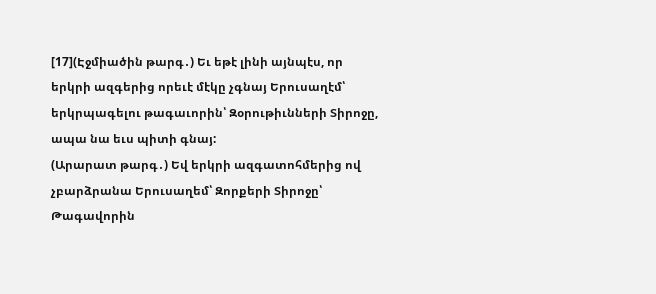[17](Էջմիածին թարգ․) Եւ եթէ լինի այնպէս, որ երկրի ազգերից որեւէ մէկը չգնայ Երուսաղէմ՝ երկրպագելու թագաւորին՝ Զօրութիւնների Տիրոջը, ապա նա եւս պիտի գնայ:
(Արարատ թարգ․) Եվ երկրի ազգատոհմերից ով չբարձրանա Երուսաղեմ՝ Զորքերի Տիրոջը՝ Թագավորին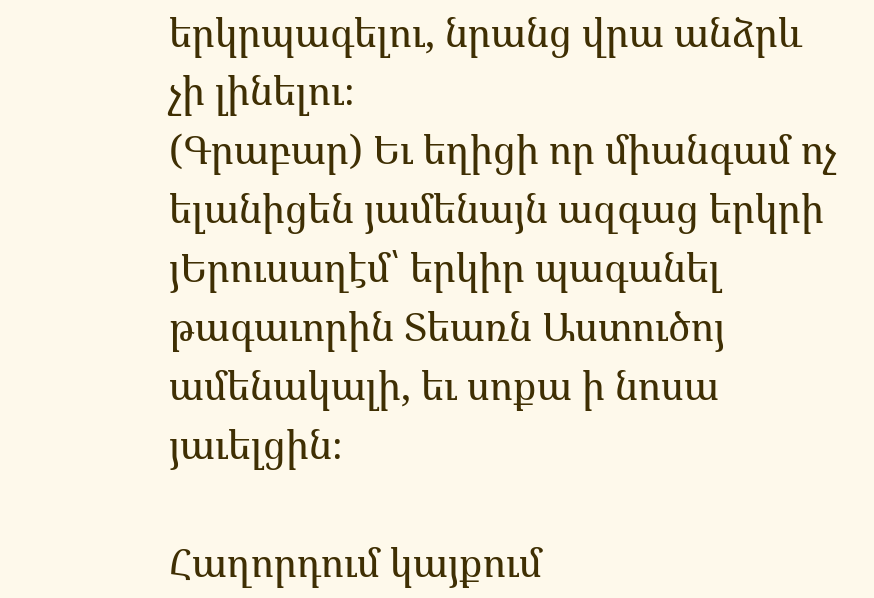երկրպագելու, նրանց վրա անձրև չի լինելու։
(Գրաբար) Եւ եղիցի որ միանգամ ոչ ելանիցեն յամենայն ազգաց երկրի յԵրուսաղէմ՝ երկիր պագանել թագաւորին Տեառն Աստուծոյ ամենակալի, եւ սոքա ի նոսա յաւելցին։

Հաղորդում կայքում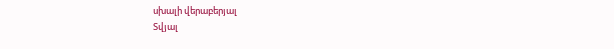սխալի վերաբերյալ
Տվյալ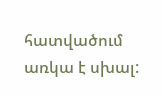հատվածում առկա է սխալ: